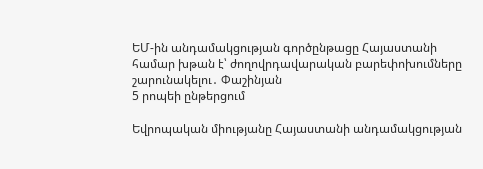ԵՄ-ին անդամակցության գործընթացը Հայաստանի համար խթան է՝ ժողովրդավարական բարեփոխումները շարունակելու․ Փաշինյան
5 րոպեի ընթերցում

Եվրոպական միությանը Հայաստանի անդամակցության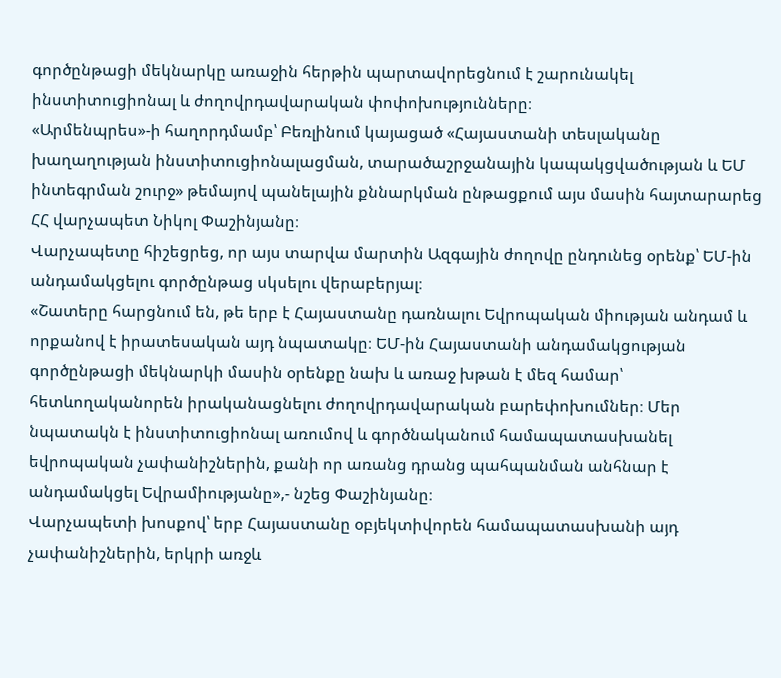գործընթացի մեկնարկը առաջին հերթին պարտավորեցնում է շարունակել ինստիտուցիոնալ և ժողովրդավարական փոփոխությունները։
«Արմենպրես»-ի հաղորդմամբ՝ Բեռլինում կայացած «Հայաստանի տեսլականը խաղաղության ինստիտուցիոնալացման, տարածաշրջանային կապակցվածության և ԵՄ ինտեգրման շուրջ» թեմայով պանելային քննարկման ընթացքում այս մասին հայտարարեց ՀՀ վարչապետ Նիկոլ Փաշինյանը։
Վարչապետը հիշեցրեց, որ այս տարվա մարտին Ազգային ժողովը ընդունեց օրենք՝ ԵՄ-ին անդամակցելու գործընթաց սկսելու վերաբերյալ։
«Շատերը հարցնում են, թե երբ է Հայաստանը դառնալու Եվրոպական միության անդամ և որքանով է իրատեսական այդ նպատակը։ ԵՄ-ին Հայաստանի անդամակցության գործընթացի մեկնարկի մասին օրենքը նախ և առաջ խթան է մեզ համար՝ հետևողականորեն իրականացնելու ժողովրդավարական բարեփոխումներ։ Մեր նպատակն է ինստիտուցիոնալ առումով և գործնականում համապատասխանել եվրոպական չափանիշներին, քանի որ առանց դրանց պահպանման անհնար է անդամակցել Եվրամիությանը»,- նշեց Փաշինյանը։
Վարչապետի խոսքով՝ երբ Հայաստանը օբյեկտիվորեն համապատասխանի այդ չափանիշներին, երկրի առջև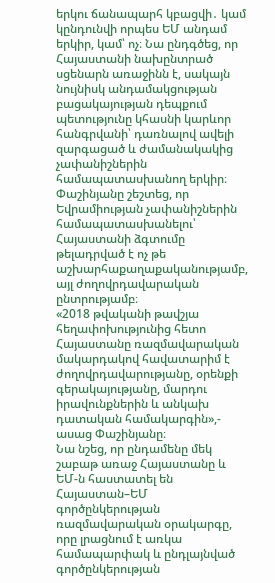երկու ճանապարհ կբացվի․ կամ կընդունվի որպես ԵՄ անդամ երկիր, կամ՝ ոչ։ Նա ընդգծեց, որ Հայաստանի նախընտրած սցենարն առաջինն է, սակայն նույնիսկ անդամակցության բացակայության դեպքում պետությունը կհասնի կարևոր հանգրվանի՝ դառնալով ավելի զարգացած և ժամանակակից չափանիշներին համապատասխանող երկիր։
Փաշինյանը շեշտեց, որ Եվրամիության չափանիշներին համապատասխանելու՝ Հայաստանի ձգտումը թելադրված է ոչ թե աշխարհաքաղաքականությամբ, այլ ժողովրդավարական ընտրությամբ։
«2018 թվականի թավշյա հեղափոխությունից հետո Հայաստանը ռազմավարական մակարդակով հավատարիմ է ժողովրդավարությանը, օրենքի գերակայությանը, մարդու իրավունքներին և անկախ դատական համակարգին»,- ասաց Փաշինյանը։
Նա նշեց, որ ընդամենը մեկ շաբաթ առաջ Հայաստանը և ԵՄ-ն հաստատել են Հայաստան–ԵՄ գործընկերության ռազմավարական օրակարգը, որը լրացնում է առկա համապարփակ և ընդլայնված գործընկերության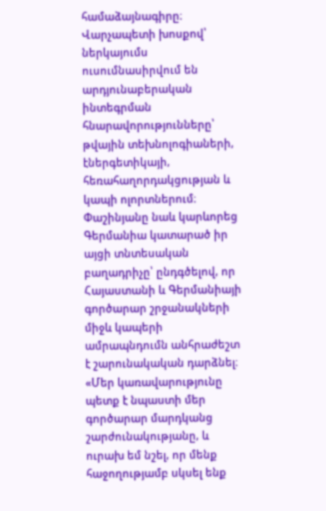համաձայնագիրը։
Վարչապետի խոսքով՝ ներկայումս ուսումնասիրվում են արդյունաբերական ինտեգրման հնարավորությունները՝ թվային տեխնոլոգիաների, էներգետիկայի, հեռահաղորդակցության և կապի ոլորտներում։
Փաշինյանը նաև կարևորեց Գերմանիա կատարած իր այցի տնտեսական բաղադրիչը՝ ընդգծելով, որ Հայաստանի և Գերմանիայի գործարար շրջանակների միջև կապերի ամրապնդումն անհրաժեշտ է շարունակական դարձնել։
«Մեր կառավարությունը պետք է նպաստի մեր գործարար մարդկանց շարժունակությանը, և ուրախ եմ նշել, որ մենք հաջողությամբ սկսել ենք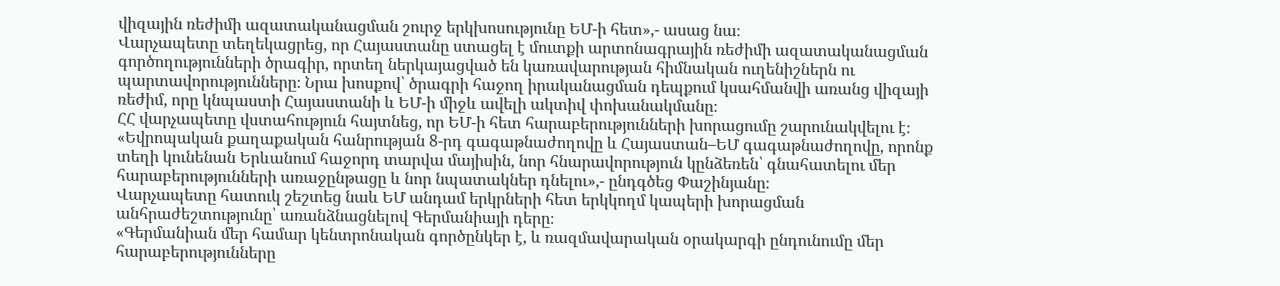վիզային ռեժիմի ազատականացման շուրջ երկխոսությունը ԵՄ-ի հետ»,- ասաց նա։
Վարչապետը տեղեկացրեց, որ Հայաստանը ստացել է մուտքի արտոնագրային ռեժիմի ազատականացման գործողությունների ծրագիր, որտեղ ներկայացված են կառավարության հիմնական ուղենիշներն ու պարտավորությունները։ Նրա խոսքով՝ ծրագրի հաջող իրականացման դեպքում կսահմանվի առանց վիզայի ռեժիմ, որը կնպաստի Հայաստանի և ԵՄ-ի միջև ավելի ակտիվ փոխանակմանը։
ՀՀ վարչապետը վստահություն հայտնեց, որ ԵՄ-ի հետ հարաբերությունների խորացումը շարունակվելու է։
«Եվրոպական քաղաքական հանրության 8-րդ գագաթնաժողովը և Հայաստան–ԵՄ գագաթնաժողովը, որոնք տեղի կունենան Երևանում հաջորդ տարվա մայիսին, նոր հնարավորություն կընձեռեն՝ գնահատելու մեր հարաբերությունների առաջընթացը և նոր նպատակներ դնելու»,- ընդգծեց Փաշինյանը։
Վարչապետը հատուկ շեշտեց նաև ԵՄ անդամ երկրների հետ երկկողմ կապերի խորացման անհրաժեշտությունը՝ առանձնացնելով Գերմանիայի դերը։
«Գերմանիան մեր համար կենտրոնական գործընկեր է, և ռազմավարական օրակարգի ընդունումը մեր հարաբերությունները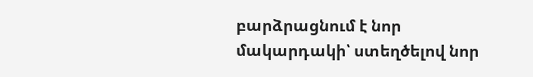բարձրացնում է նոր մակարդակի՝ ստեղծելով նոր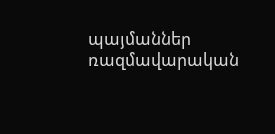պայմաններ ռազմավարական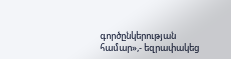գործընկերության համար»,- եզրափակեց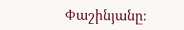Փաշինյանը։